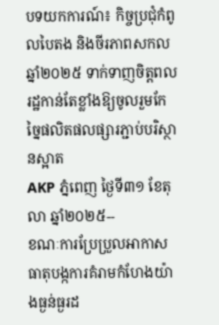បទយកការណ៍៖ កិច្ចប្រជុំកំពូលបៃតង និងចីរភាពសកល ឆ្នាំ២០២៥ ទាក់ទាញចិត្តពលរដ្ឋកាន់តែខ្លាំងឱ្យចូលរួមកែច្នៃផលិតផលផ្សារភ្ជាប់បរិស្ថានស្អាត
AKP ភ្នំពេញ ថ្ងៃទី៣១ ខែតុលា ឆ្នាំ២០២៥--
ខណៈការប្រែប្រួលអាកាសធាតុបង្កការគំរាមកំហែងយ៉ាងធ្ងន់ធ្ងរដ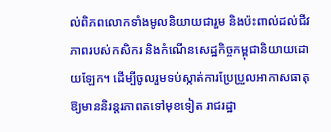ល់ពិភពលោកទាំងមូលនិយាយជារួម និងប៉ះពាល់ដល់ជីវភាពរបស់កសិករ និងកំណើនសេដ្ឋកិច្ចកម្ពុជានិយាយដោយឡែក។ ដើម្បីចូលរួមទប់ស្កាត់ការប្រែប្រួលអាកាសធាតុឱ្យមាននិរន្តរភាពតទៅមុខទៀត រាជរដ្ឋា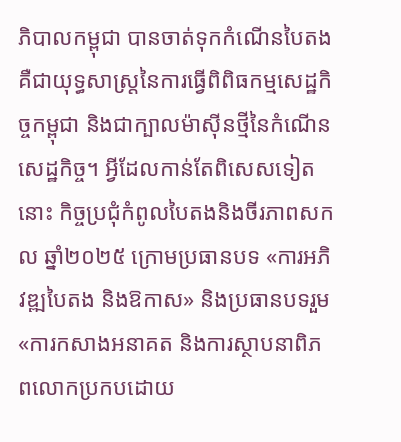ភិបាលកម្ពុជា បានចាត់ទុកកំណើនបៃតង គឺជាយុទ្ធសាស្រ្តនៃការធ្វើពិពិធកម្មសេដ្ឋកិច្ចកម្ពុជា និងជាក្បាលម៉ាស៊ីនថ្មីនៃកំណើនសេដ្ឋកិច្ច។ អ្វីដែលកាន់តែពិសេសទៀតនោះ កិច្ចប្រជុំកំពូលបៃតងនិងចីរភាពសកល ឆ្នាំ២០២៥ ក្រោមប្រធានបទ «ការអភិវឌ្ឍបៃតង និងឱកាស» និងប្រធានបទរួម «ការកសាងអនាគត និងការស្ថាបនាពិភពលោកប្រកបដោយ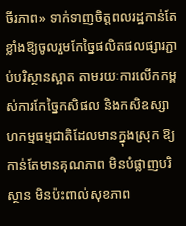ចីរភាព» ទាក់ទាញចិត្តពលរដ្ឋកាន់តែខ្លាំងឱ្យចូលរួមកែច្នៃផលិតផលផ្សារភ្ជាប់បរិស្ថានស្អាត តាមរយៈការលើកកម្ពស់ការកែច្នៃកសិផល និងកសិឧស្សាហកម្មធម្មជាតិដែលមានក្នុងស្រុក ឱ្យកាន់តែមានគុណភាព មិនបំផ្លាញបរិស្ថាន មិនប៉ះពាល់សុខភាព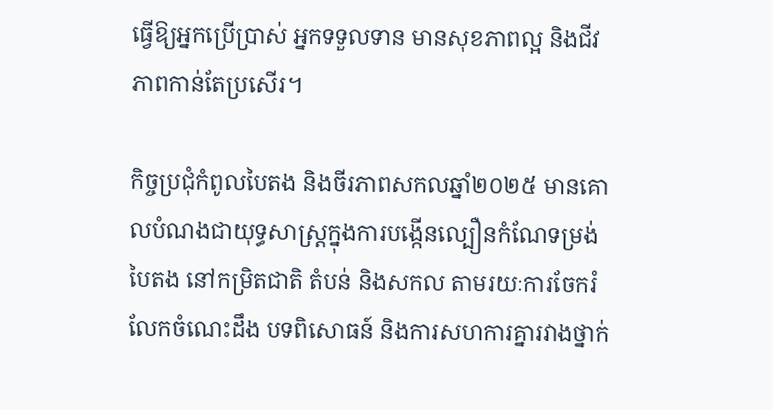ធ្វើឱ្យអ្នកប្រើប្រាស់ អ្នកទទួលទាន មានសុខភាពល្អ និងជីវភាពកាន់តែប្រសើរ។

កិច្ចប្រជុំកំពូលបៃតង និងចីរភាពសកលឆ្នាំ២០២៥ មានគោលបំណងជាយុទ្ធសាស្ត្រក្នុងការបង្កើនល្បឿនកំណែទម្រង់បៃតង នៅកម្រិតជាតិ តំបន់ និងសកល តាមរយៈការចែករំលែកចំណេះដឹង បទពិសោធន៍ និងការសហការគ្នារវាងថ្នាក់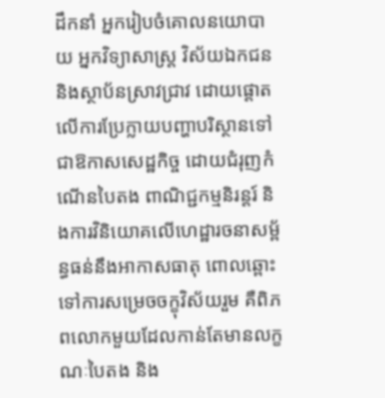ដឹកនាំ អ្នករៀបចំគោលនយោបាយ អ្នកវិទ្យាសាស្ត្រ វិស័យឯកជន និងស្ថាប័នស្រាវជ្រាវ ដោយផ្តោតលើការប្រែក្លាយបញ្ហាបរិស្ថានទៅជាឱកាសសេដ្ឋកិច្ច ដោយជំរុញកំណើនបៃតង ពាណិជ្ជកម្មនិរន្តរ៍ និងការវិនិយោគលើហេដ្ឋារចនាសម្ព័ន្ធធន់នឹងអាកាសធាតុ ពោលឆ្ពោះទៅការសម្រេចចក្ខុវិស័យរួម គឺពិភពលោកមួយដែលកាន់តែមានលក្ខណៈបៃតង និង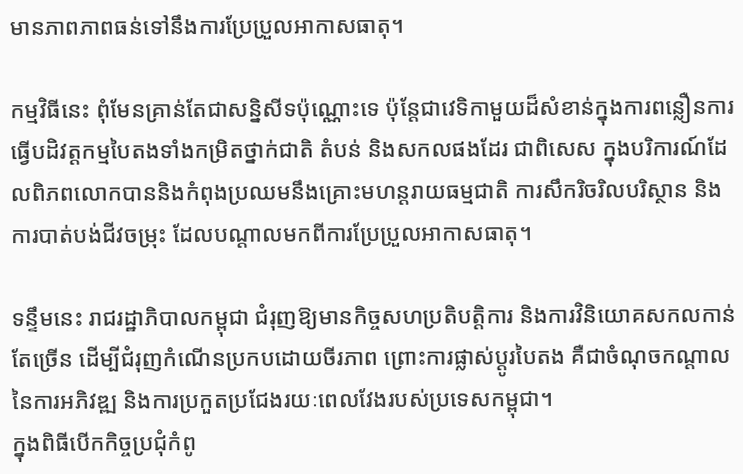មានភាពភាពធន់ទៅនឹងការប្រែប្រួលអាកាសធាតុ។

កម្មវិធីនេះ ពុំមែនគ្រាន់តែជាសន្និសីទប៉ុណ្ណោះទេ ប៉ុន្តែជាវេទិកាមួយដ៏សំខាន់ក្នុងការពន្លឿនការធ្វើបដិវត្តកម្មបៃតងទាំងកម្រិតថ្នាក់ជាតិ តំបន់ និងសកលផងដែរ ជាពិសេស ក្នុងបរិការណ៍ដែលពិភពលោកបាននិងកំពុងប្រឈមនឹងគ្រោះមហន្តរាយធម្មជាតិ ការសឹករិចរិលបរិស្ថាន និង ការបាត់បង់ជីវចម្រុះ ដែលបណ្តាលមកពីការប្រែប្រួលអាកាសធាតុ។

ទន្ទឹមនេះ រាជរដ្ឋាភិបាលកម្ពុជា ជំរុញឱ្យមានកិច្ចសហប្រតិបត្តិការ និងការវិនិយោគសកលកាន់តែច្រើន ដើម្បីជំរុញកំណើនប្រកបដោយចីរភាព ព្រោះការផ្លាស់ប្តូរបៃតង គឺជាចំណុចកណ្តាលនៃការអភិវឌ្ឍ និងការប្រកួតប្រជែងរយៈពេលវែងរបស់ប្រទេសកម្ពុជា។
ក្នុងពិធីបើកកិច្ចប្រជុំកំពូ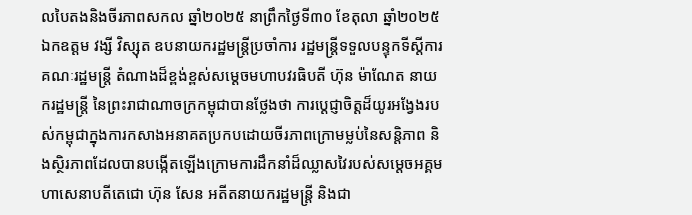លបៃតងនិងចីរភាពសកល ឆ្នាំ២០២៥ នាព្រឹកថ្ងៃទី៣០ ខែតុលា ឆ្នាំ២០២៥ ឯកឧត្តម វង្សី វិស្សុត ឧបនាយករដ្ឋមន្រ្តីប្រចាំការ រដ្ឋមន្រ្តីទទួលបន្ទុកទីស្តីការគណៈរដ្ឋមន្រ្តី តំណាងដ៏ខ្ពង់ខ្ពស់សម្ដេចមហាបវរធិបតី ហ៊ុន ម៉ាណែត នាយករដ្ឋមន្រ្តី នៃព្រះរាជាណាចក្រកម្ពុជាបានថ្លែងថា ការប្តេជ្ញាចិត្តដ៏យូរអង្វែងរបស់កម្ពុជាក្នុងការកសាងអនាគតប្រកបដោយចីរភាពក្រោមម្លប់នៃសន្តិភាព និងស្ថិរភាពដែលបានបង្កើតឡើងក្រោមការដឹកនាំដ៏ឈ្លាសវៃរបស់សម្តេចអគ្គមហាសេនាបតីតេជោ ហ៊ុន សែន អតីតនាយករដ្ឋមន្ត្រី និងជា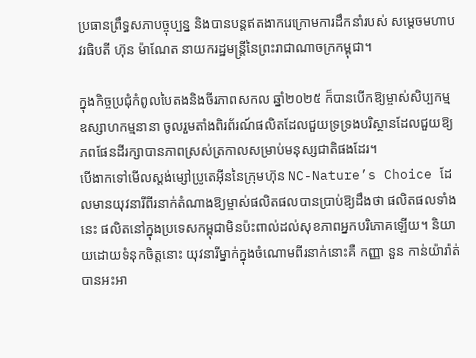ប្រធានព្រឹទ្ធសភាបច្ចុប្បន្ន និងបានបន្តឥតងាករេក្រោមការដឹកនាំរបស់ សម្តេចមហាបវរធិបតី ហ៊ុន ម៉ាណែត នាយករដ្ឋមន្ត្រីនៃព្រះរាជាណាចក្រកម្ពុជា។

ក្នុងកិច្ចប្រជុំកំពូលបៃតងនិងចីរភាពសកល ឆ្នាំ២០២៥ ក៏បានបើកឱ្យម្ចាស់សិប្បកម្ម ឧស្សាហកម្មនានា ចូលរួមតាំងពិរព័រណ៍ផលិតដែលជួយទ្រទ្រងបរិស្ថានដែលជួយឱ្យភពផែនដីរក្សាបានភាពស្រស់ត្រកាលសម្រាប់មនុស្សជាតិផងដែរ។
បើងាកទៅមើលស្ដង់ម្សៅប្រូតេអ៊ីននៃក្រុមហ៊ុន NC-Nature’s Choice ដែលមានយុវនារីពីរនាក់តំណាងឱ្យម្ចាស់ផលិតផលបានប្រាប់ឱ្យដឹងថា ផលិតផលទាំងនេះ ផលិតនៅក្នុងប្រទេសកម្ពុជាមិនប៉ះពាល់ដល់សុខភាពអ្នកបរិភោគឡើយ។ និយាយដោយទំនុកចិត្តនោះ យុវនារីម្នាក់ក្នុងចំណោមពីរនាក់នោះគឺ កញ្ញា នួន កាន់យ៉ារ៉ាត់ បានអះអា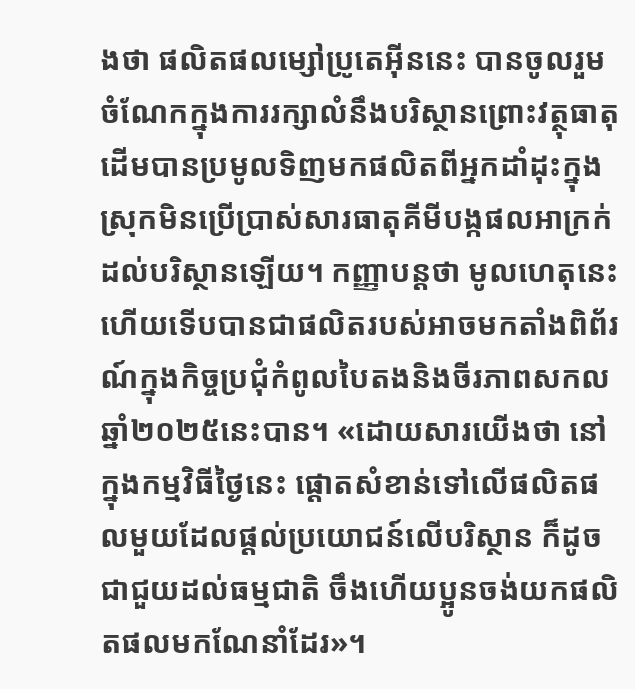ងថា ផលិតផលម្សៅប្រូតេអ៊ីននេះ បានចូលរួមចំណែកក្នុងការរក្សាលំនឹងបរិស្ថានព្រោះវត្ថុធាតុដើមបានប្រមូលទិញមកផលិតពីអ្នកដាំដុះក្នុងស្រុកមិនប្រើប្រាស់សារធាតុគីមីបង្កផលអាក្រក់ដល់បរិស្ថានឡើយ។ កញ្ញាបន្ដថា មូលហេតុនេះហើយទើបបានជាផលិតរបស់អាចមកតាំងពិព័រណ៍ក្នុងកិច្ចប្រជុំកំពូលបៃតងនិងចីរភាពសកល ឆ្នាំ២០២៥នេះបាន។ «ដោយសារយើងថា នៅក្នុងកម្មវិធីថ្ងៃនេះ ផ្ដោតសំខាន់ទៅលើផលិតផលមួយដែលផ្ដល់ប្រយោជន៍លើបរិស្ថាន ក៏ដូចជាជួយដល់ធម្មជាតិ ចឹងហើយប្អូនចង់យកផលិតផលមកណែនាំដែរ»។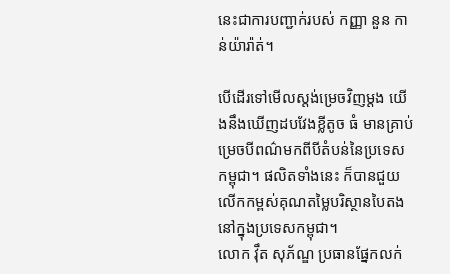នេះជាការបញ្ជាក់របស់ កញ្ញា នួន កាន់យ៉ារ៉ាត់។

បើដើរទៅមើលស្តង់ម្រេចវិញម្ដង យើងនឹងឃើញដបវែងខ្លីតូច ធំ មានគ្រាប់ម្រេចបីពណ៌មកពីបីតំបន់នៃប្រទេសកម្ពុជា។ ផលិតទាំងនេះ ក៏បានជួយលើកកម្ពស់គុណតម្លៃបរិស្ថានបៃតងនៅក្នុងប្រទេសកម្ពុជា។
លោក វ៉ឹត សុភ័ណ្ឌ ប្រធានផ្នែកលក់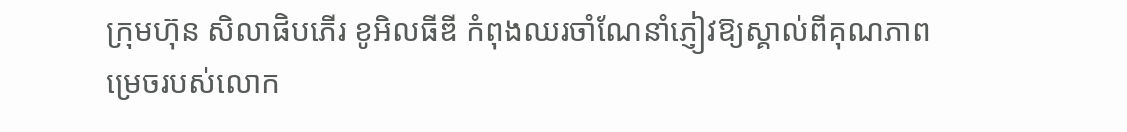ក្រុមហ៊ុន សិលាផិបភើរ ខូអិលធីឌី កំពុងឈរចាំណែនាំភ្ញៀវឱ្យស្គាល់ពីគុណភាពម្រេចរបស់លោក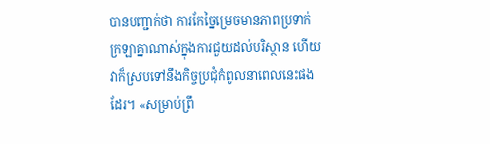បានបញ្ជាក់ថា ការកែច្នៃម្រេចមានភាពប្រទាក់ក្រឡាគ្នាណាស់ក្នុងការជួយដល់បរិស្ថាន ហើយវាក៏ស្របទៅនឹងកិច្ចប្រជុំកំពូលនាពេលនេះផងដែរ។ «សម្រាប់ព្រឹ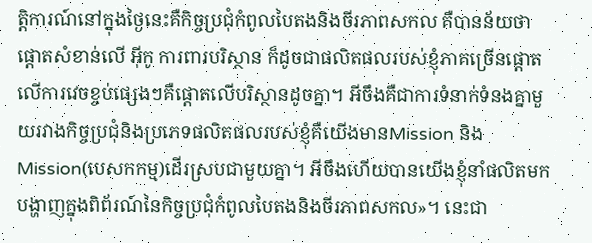ត្តិការណ៍នៅក្នុងថ្ងៃនេះគឺកិច្ចប្រជុំកំពូលបៃតងនិងចីរភាពសកល គឺបានន័យថា ផ្ដោតសំខាន់លើ អ៊ីកូ ការពារបរិស្ថាន ក៏ដូចជាផលិតផលរបស់ខ្ញុំភាគច្រើនផ្ដោតលើការវេចខ្ចប់ផ្សេងៗគឺផ្ដោតលើបរិស្ថានដូចគ្នា។ អីចឹងគឺជាការទំនាក់ទំនងគ្នាមួយរវាងកិច្ចប្រជុំនិងប្រភេទផលិតផលរបស់ខ្ញុំគឺយើងមានMission និង Mission(បេសកកម្ម)ដើរស្របជាមួយគ្នា។ អីចឹងហើយបានយើងខ្ញុំនាំផលិតមកបង្ហាញក្នុងពិព័រណ៍នៃកិច្ចប្រជុំកំពូលបៃតងនិងចីរភាពសកល»។ នេះជា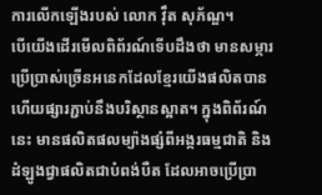ការលើកឡើងរបស់ លោក វ៉ឹត សុភ័ណ្ឌ។
បើយើងដើរមើលពិព័រណ៍ទើបដឹងថា មានសម្ភារប្រើប្រាស់ច្រើនអនេកដែលខ្មែរយើងផលិតបាន ហើយផ្សារភ្ជាប់នឹងបរិស្ថានស្អាត។ ក្នុងពិព័រណ៍នេះ មានផលិតផលម្យ៉ាងផ្សំពីអង្ករធម្មជាតិ និងដំឡូងជ្វាផលិតជាបំពង់បឺត ដែលអាចប្រើប្រា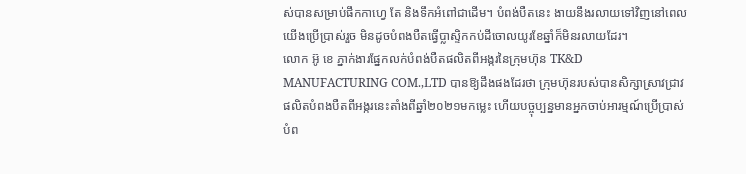ស់បានសម្រាប់ផឹកកាហ្វេ តែ និងទឹកអំពៅជាដើម។ បំពង់បឺតនេះ ងាយនឹងរលាយទៅវិញនៅពេលយើងប្រើប្រាស់រួច មិនដូចបំពងបឺតធ្វើប្លាស្ទិកកប់ដីចោលយូរខែឆ្នាំក៏មិនរលាយដែរ។
លោក អ៊ូ ខេ ភ្នាក់ងារផ្នែកលក់បំពង់បឺតផលិតពីអង្ករនៃក្រុមហ៊ុន TK&D MANUFACTURING COM.,LTD បានឱ្យដឹងផងដែរថា ក្រុមហ៊ុនរបស់បានសិក្សាស្រាវជ្រាវផលិតបំពងបឺតពីអង្ករនេះតាំងពីឆ្នាំ២០២១មកម្លេះ ហើយបច្ចុប្បន្នមានអ្នកចាប់អារម្មណ៍ប្រើប្រាស់បំព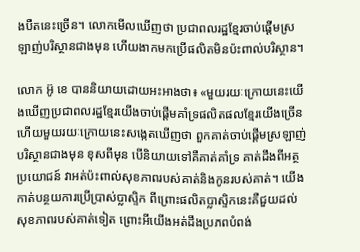ងបឺតនេះច្រើន។ លោកមើលឃើញថា ប្រជាពលរដ្ឋខ្មែរចាប់ផ្ដើមស្រឡាញ់បរិស្ថានជាងមុន ហើយងាកមកប្រើផលិតមិនប៉ះពាល់បរិស្ថាន។

លោក អ៊ូ ខេ បាននិយាយដោយអះអាងថា៖ «មួយរយៈក្រោយនេះយើងឃើញប្រជាពលរដ្ឋខ្មែរយើងចាប់ផ្ដើមគាំទ្រផលិតផលខ្មែរយើងច្រើន ហើយមួយរយៈក្រោយនេះសង្កេតឃើញថា ពួកគាត់ចាប់ផ្ដើមស្រឡាញ់បរិស្ថានជាងមុន ខុសពីមុន បើនិយាយទៅគឺគាត់គាំទ្រ គាត់ដឹងពីអត្ថប្រយោជន៍ វាអត់ប៉ះពាល់សុខភាពរបស់គាត់និងកូនរបស់គាត់។ យើងកាត់បន្ថយការប្រើប្រាស់ប្លាស្ទិក ពីព្រោះផលិតប្លាស្ទិកនេះគឺជួយដល់សុខភាពរបស់គាត់ទៀត ព្រោះអីយើងអត់ដឹងប្រភពបំពង់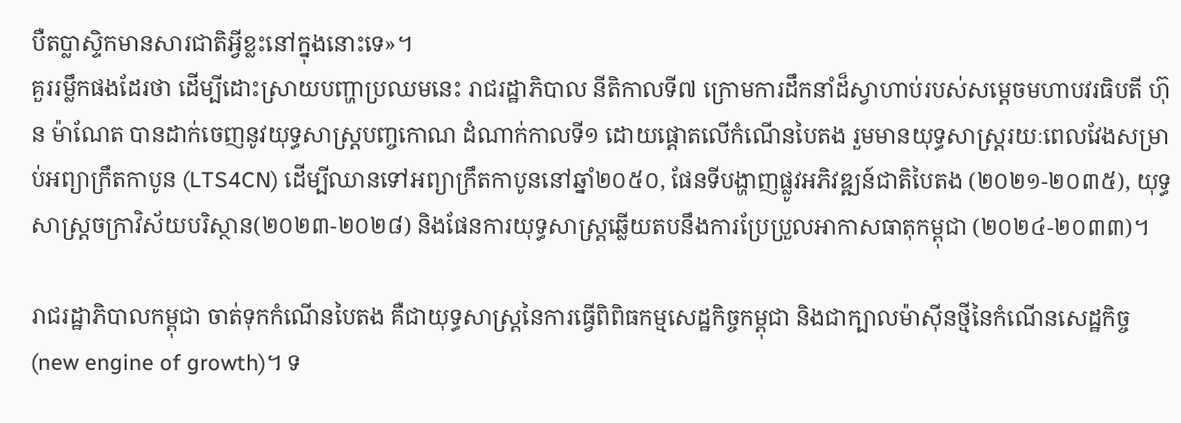បឺតប្លាស្ទិកមានសារជាតិអ្វីខ្លះនៅក្នុងនោះទេ»។
គួររម្លឹកផងដែរថា ដើម្បីដោះស្រាយបញ្ហាប្រឈមនេះ រាជរដ្ឋាភិបាល នីតិកាលទី៧ ក្រោមការដឹកនាំដ៏ស្វាហាប់របស់សម្តេចមហាបវរធិបតី ហ៊ុន ម៉ាណែត បានដាក់ចេញនូវយុទ្ធសាស្ត្របញ្ចកោណ ដំណាក់កាលទី១ ដោយផ្តោតលើកំណើនបៃតង រួមមានយុទ្ធសាស្ត្ររយៈពេលវែងសម្រាប់អព្យាក្រឹតកាបូន (LTS4CN) ដើម្បីឈានទៅអព្យាក្រឹតកាបូននៅឆ្នាំ២០៥០, ផែនទីបង្ហាញផ្លូវអភិវឌ្ឍន៍ជាតិបៃតង (២០២១-២០៣៥), យុទ្ធសាស្រ្តចក្រាវិស័យបរិស្ថាន(២០២៣-២០២៨) និងផែនការយុទ្ធសាស្ត្រឆ្លើយតបនឹងការប្រែប្រួលអាកាសធាតុកម្ពុជា (២០២៤-២០៣៣)។

រាជរដ្ឋាភិបាលកម្ពុជា ចាត់ទុកកំណើនបៃតង គឺជាយុទ្ធសាស្រ្តនៃការធ្វើពិពិធកម្មសេដ្ឋកិច្ចកម្ពុជា និងជាក្បាលម៉ាស៊ីនថ្មីនៃកំណើនសេដ្ឋកិច្ច (new engine of growth)។ ទ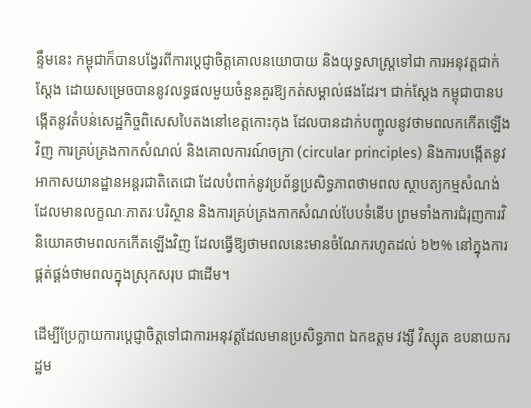ន្ទឹមនេះ កម្ពុជាក៏បានបង្វែរពីការប្តេជ្ញាចិត្តគោលនយោបាយ និងយុទ្ធសាស្រ្តទៅជា ការអនុវត្តជាក់ស្តែង ដោយសម្រេចបាននូវលទ្ធផលមួយចំនួនគួរឱ្យកត់សម្គាល់ផងដែរ។ ជាក់ស្តែង កម្ពុជាបានបង្កើតនូវតំបន់សេដ្ឋកិច្ចពិសេសបៃតងនៅខេត្តកោះកុង ដែលបានដាក់បញ្ចូលនូវថាមពលកកើតឡើងវិញ ការគ្រប់គ្រងកាកសំណល់ និងគោលការណ៍ចក្រា (circular principles) និងការបង្កើតនូវអាកាសយានដ្ឋានអន្តរជាតិតេជោ ដែលបំពាក់នូវប្រព័ន្ធប្រសិទ្ធភាពថាមពល ស្ថាបត្យកម្មសំណង់ដែលមានលក្ខណៈភាតរៈបរិស្ថាន និងការគ្រប់គ្រងកាកសំណល់បែបទំនើប ព្រមទាំងការជំរុញការវិនិយោគថាមពលកកើតឡើងវិញ ដែលធ្វើឱ្យថាមពលនេះមានចំណែករហូតដល់ ៦២% នៅក្នុងការផ្គត់ផ្គង់ថាមពលក្នុងស្រុកសរុប ជាដើម។

ដើម្បីប្រែក្លាយការប្តេជ្ញាចិត្តទៅជាការអនុវត្តដែលមានប្រសិទ្ធភាព ឯកឧត្តម វង្សី វិស្សុត ឧបនាយករដ្ឋម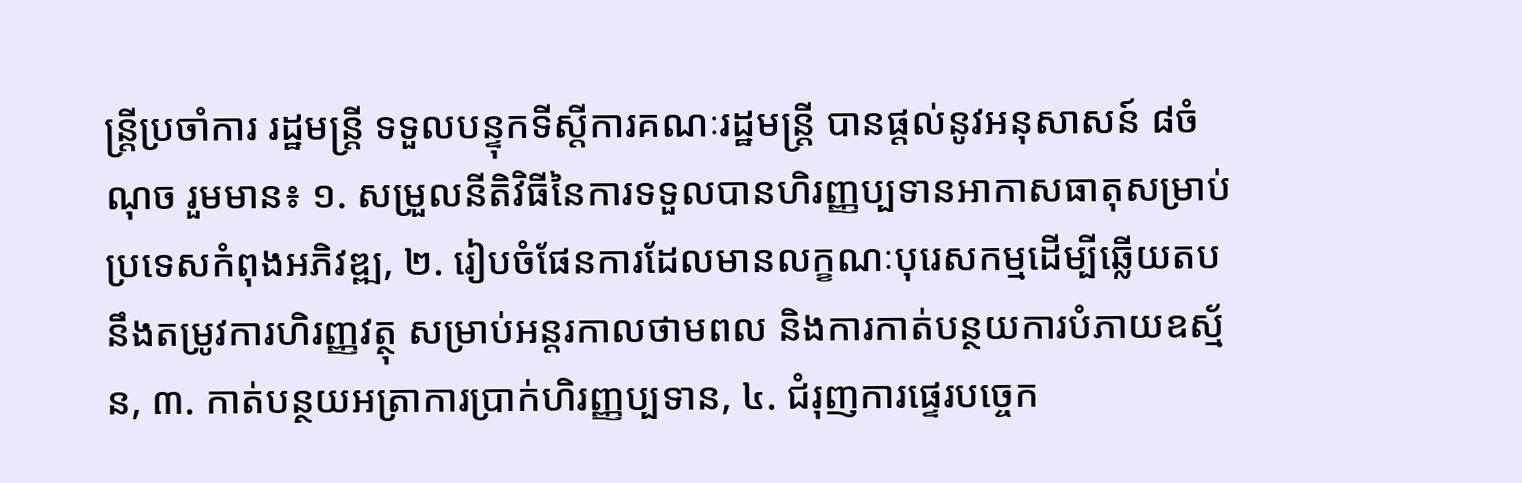ន្រ្តីប្រចាំការ រដ្ឋមន្រ្តី ទទួលបន្ទុកទីស្តីការគណៈរដ្ឋមន្រ្តី បានផ្តល់នូវអនុសាសន៍ ៨ចំណុច រួមមាន៖ ១. សម្រួលនីតិវិធីនៃការទទួលបានហិរញ្ញប្បទានអាកាសធាតុសម្រាប់ប្រទេសកំពុងអភិវឌ្ឍ, ២. រៀបចំផែនការដែលមានលក្ខណៈបុរេសកម្មដើម្បីឆ្លើយតបនឹងតម្រូវការហិរញ្ញវត្ថុ សម្រាប់អន្តរកាលថាមពល និងការកាត់បន្ថយការបំភាយឧស្ម័ន, ៣. កាត់បន្ថយអត្រាការប្រាក់ហិរញ្ញប្បទាន, ៤. ជំរុញការផ្ទេរបច្ចេក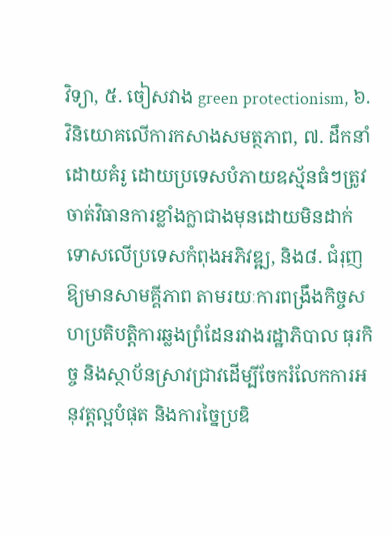វិទ្យា, ៥. ចៀសវាង green protectionism, ៦. វិនិយោគលើការកសាងសមត្ថភាព, ៧. ដឹកនាំដោយគំរូ ដោយប្រទេសបំភាយឧស្ម័នធំៗត្រូវចាត់វិធានការខ្លាំងក្លាជាងមុនដោយមិនដាក់ទោសលើប្រទេសកំពុងអភិវឌ្ឍ, និង៨. ជំរុញឱ្យមានសាមគ្គីភាព តាមរយៈការពង្រឹងកិច្ចសហប្រតិបត្តិការឆ្លងព្រំដែនរវាងរដ្ឋាភិបាល ធុរកិច្ច និងស្ថាប័នស្រាវជ្រាវដើម្បីចែករំលែកការអនុវត្តល្អបំផុត និងការច្នៃប្រឌិ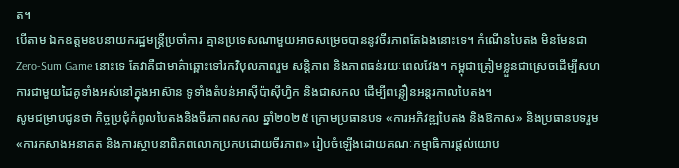ត។
បើតាម ឯកឧត្តមឧបនាយករដ្ឋមន្រ្តីប្រចាំការ គ្មានប្រទេសណាមួយអាចសម្រេចបាននូវចីរភាពតែឯងនោះទេ។ កំណើនបៃតង មិនមែនជា Zero-Sum Game នោះទេ តែវាគឺជាមាគ៌ាឆ្ពោះទៅរកវិបុលភាពរួម សន្តិភាព និងភាពធន់រយៈពេលវែង។ កម្ពុជាត្រៀមខ្លួនជាស្រេចដើម្បីសហការជាមួយដៃគូទាំងអស់នៅក្នុងអាស៊ាន ទូទាំងតំបន់អាស៊ីប៉ាស៊ីហ្វិក និងជាសកល ដើម្បីពន្លឿនអន្តរកាលបៃតង។
សូមជម្រាបជូនថា កិច្ចប្រជុំកំពូលបៃតងនិងចីរភាពសកល ឆ្នាំ២០២៥ ក្រោមប្រធានបទ «ការអភិវឌ្ឍបៃតង និងឱកាស» និងប្រធានបទរួម «ការកសាងអនាគត និងការស្ថាបនាពិភពលោកប្រកបដោយចីរភាព» រៀបចំឡើងដោយគណៈកម្មាធិការផ្ដល់យោប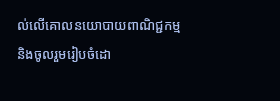ល់លើគោលនយោបាយពាណិជ្ជកម្ម និងចូលរួមរៀបចំដោ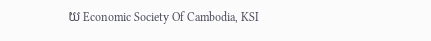យ Economic Society Of Cambodia, KSI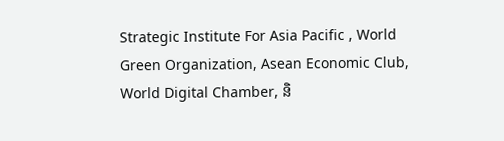Strategic Institute For Asia Pacific , World Green Organization, Asean Economic Club, World Digital Chamber, និ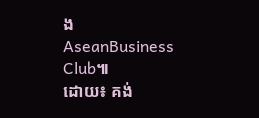ង AseanBusiness Club៕
ដោយ៖ គង់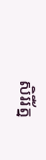សិរីរ័ត្ន